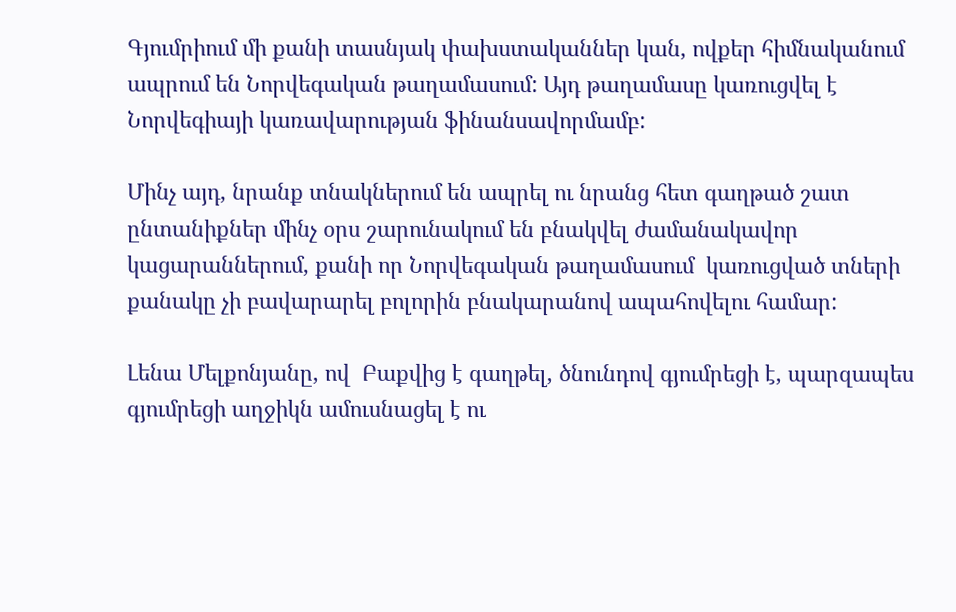Գյումրիում մի քանի տասնյակ փախստականներ կան, ովքեր հիմնականում ապրում են Նորվեգական թաղամասում: Այդ թաղամասը կառուցվել է  Նորվեգիայի կառավարության ֆինանսավորմամբ:

Մինչ այդ, նրանք տնակներում են ապրել ու նրանց հետ գաղթած շատ ընտանիքներ մինչ օրս շարունակում են բնակվել ժամանակավոր կացարաններում, քանի որ Նորվեգական թաղամասում  կառուցված տների քանակը չի բավարարել բոլորին բնակարանով ապահովելու համար:

Լենա Մելքոնյանը, ով  Բաքվից է գաղթել, ծնունդով գյումրեցի է, պարզապես  գյումրեցի աղջիկն ամուսնացել է ու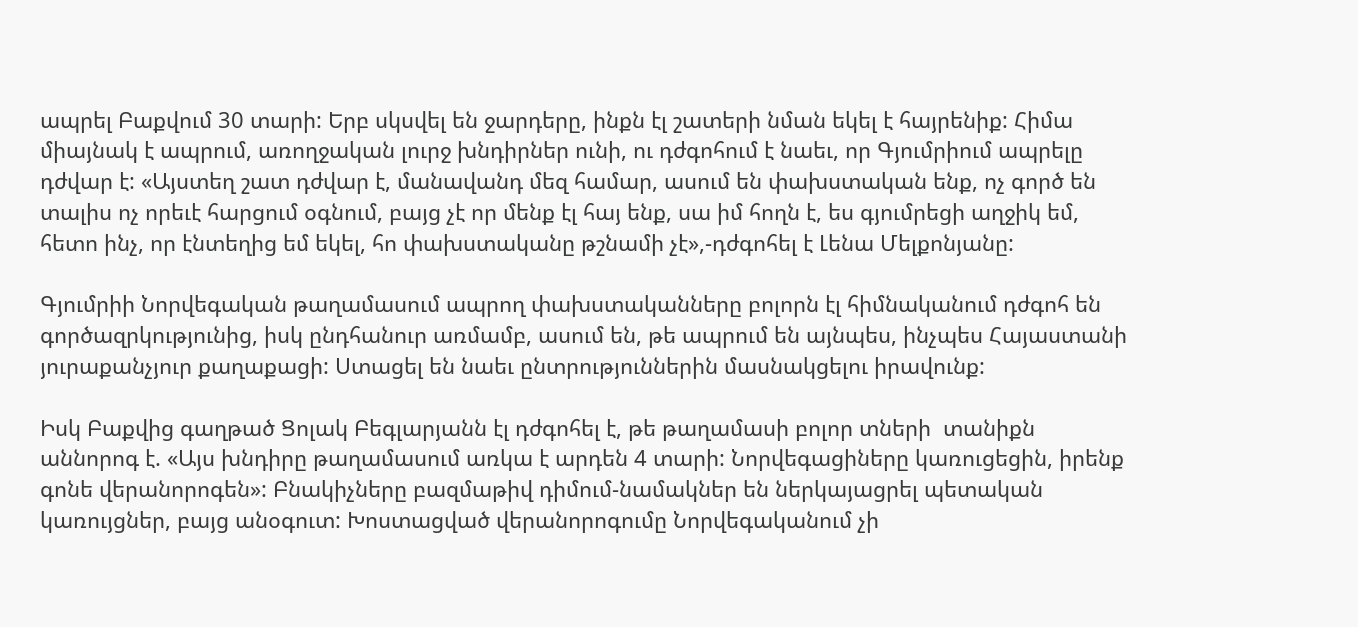ապրել Բաքվում 30 տարի: Երբ սկսվել են ջարդերը, ինքն էլ շատերի նման եկել է հայրենիք: Հիմա միայնակ է ապրում, առողջական լուրջ խնդիրներ ունի, ու դժգոհում է նաեւ, որ Գյումրիում ապրելը դժվար է: «Այստեղ շատ դժվար է, մանավանդ մեզ համար, ասում են փախստական ենք, ոչ գործ են տալիս ոչ որեւէ հարցում օգնում, բայց չէ որ մենք էլ հայ ենք, սա իմ հողն է, ես գյումրեցի աղջիկ եմ, հետո ինչ, որ էնտեղից եմ եկել, հո փախստականը թշնամի չէ»,-դժգոհել է Լենա Մելքոնյանը:

Գյումրիի Նորվեգական թաղամասում ապրող փախստականները բոլորն էլ հիմնականում դժգոհ են գործազրկությունից, իսկ ընդհանուր առմամբ, ասում են, թե ապրում են այնպես, ինչպես Հայաստանի յուրաքանչյուր քաղաքացի: Ստացել են նաեւ ընտրություններին մասնակցելու իրավունք:

Իսկ Բաքվից գաղթած Ցոլակ Բեգլարյանն էլ դժգոհել է, թե թաղամասի բոլոր տների  տանիքն աննորոգ է. «Այս խնդիրը թաղամասում առկա է արդեն 4 տարի: Նորվեգացիները կառուցեցին, իրենք գոնե վերանորոգեն»: Բնակիչները բազմաթիվ դիմում-նամակներ են ներկայացրել պետական կառույցներ, բայց անօգուտ: Խոստացված վերանորոգումը Նորվեգականում չի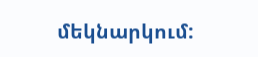մեկնարկում: